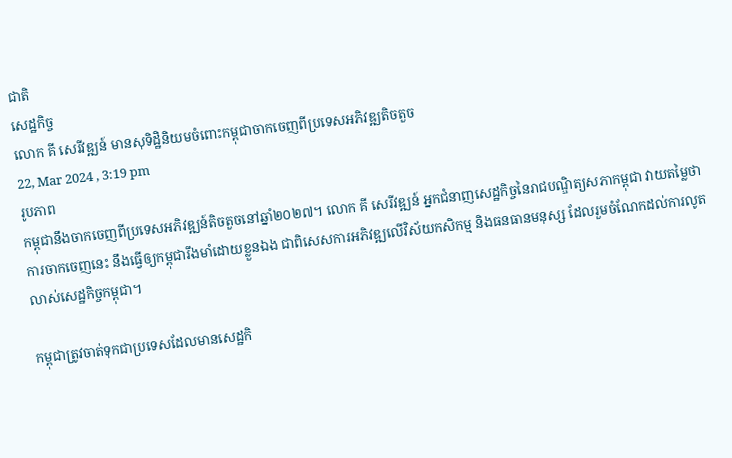ជាតិ
សេដ្ឋកិច្ច
លោក គី សេរីវឌ្ឍន៍ មានសុទិដ្ឋិនិយមចំពោះកម្ពុជាចាកចេញពីប្រទេសអភិវឌ្ឍតិចតួច
22, Mar 2024 , 3:19 pm
រូបភាព
កម្ពុជានឹងចាកចេញពីប្រទេសអភិវឌ្ឍន៍តិចតួចនៅឆ្នាំ២០២៧។ លោក គី សេរីវឌ្ឍន៍ អ្នកជំនាញសេដ្ឋកិច្ចនៃរាជបណ្ឌិត្យសភាកម្ពុជា វាយតម្លៃថា ការចាកចេញនេះ នឹងធ្វើឲ្យកម្ពុជារឹងមាំដោយខ្លួនឯង ជាពិសេសការអភិវឌ្ឍលើវិស័យកសិកម្ម និងធនធានមនុស្ស ដែលរួមចំណែកដល់ការលូតលាស់សេដ្ឋកិច្ចកម្ពុជា។

កម្ពុជាត្រូវចាត់ទុកជាប្រទេសដែលមានសេដ្ឋកិ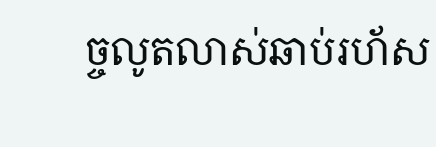ច្ចលូតលាស់ឆាប់រហ័ស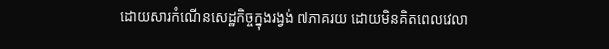ដោយសារកំណើនសេដ្ឋកិច្ចក្នុងរង្វង់ ៧ភាគរយ ដោយមិនគិតពេលវេលា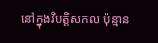នៅក្នុងវិបត្តិសកល ប៉ុន្មាន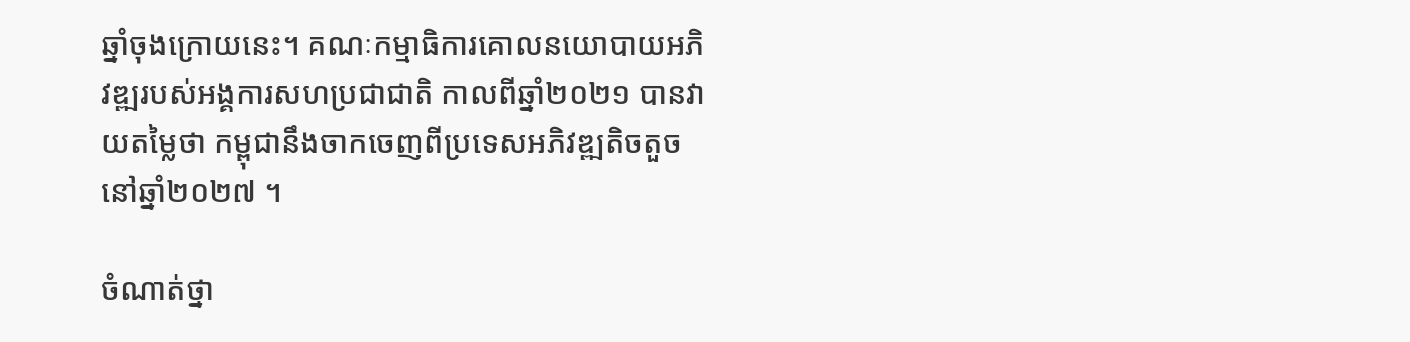ឆ្នាំចុងក្រោយនេះ។ គណៈកម្មាធិការគោលនយោបាយអភិវឌ្ឍរបស់អង្គការសហប្រជាជាតិ កាលពីឆ្នាំ២០២១ បានវាយតម្លៃថា កម្ពុជានឹងចាកចេញពីប្រទេសអភិវឌ្ឍតិចតួច នៅឆ្នាំ២០២៧ ។

ចំណាត់ថ្នា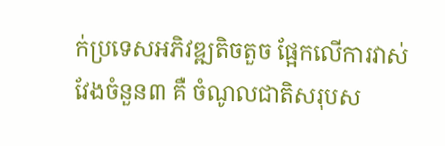ក់ប្រទេសអភិវឌ្ឍតិចតួច ផ្អែកលើការវាស់វែងចំនួន៣ គឺ ចំណូលជាតិសរុបស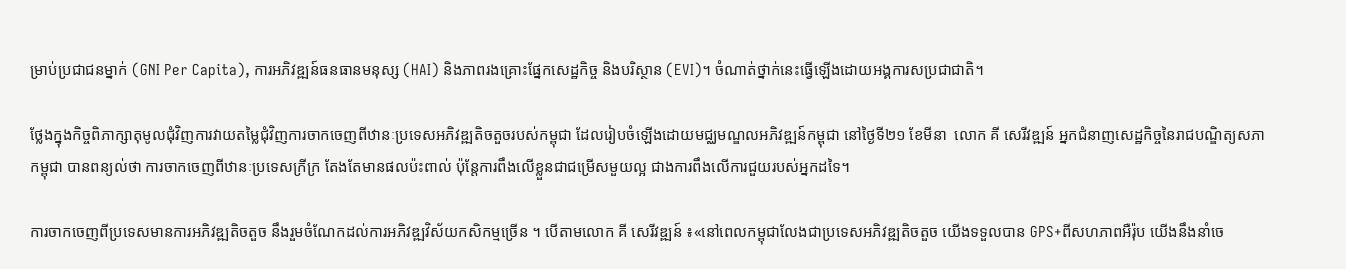ម្រាប់ប្រជាជនម្នាក់ (GNI Per Capita), ការអភិវឌ្ឍន៍ធនធានមនុស្ស (HAI) និងភាពរងគ្រោះផ្នែកសេដ្ឋកិច្ច និងបរិស្ថាន (EVI)។ ចំណាត់ថ្នាក់នេះធ្វើឡើងដោយអង្គការសប្រជាជាតិ។

ថ្លែងក្នុងកិច្ចពិភាក្សាតុមូលជុំវិញការវាយតម្លៃជុំវិញការចាកចេញពីឋានៈប្រទេសអភិវឌ្ឍតិចតួចរបស់កម្ពុជា ដែលរៀបចំឡើងដោយមជ្ឈមណ្ឌលអភិវឌ្ឍន៍កម្ពុជា នៅថ្ងៃទី២១ ខែមីនា  លោក គី សេរីវឌ្ឍន៍ អ្នកជំនាញសេដ្ឋកិច្ចនៃរាជបណ្ឌិត្យសភាកម្ពុជា បានពន្យល់ថា ការចាកចេញពីឋានៈប្រទេសក្រីក្រ តែងតែមានផលប៉ះពាល់ ប៉ុន្តែការពឹងលើខ្លួនជាជម្រើសមួយល្អ ជាងការពឹងលើការជួយរបស់អ្នកដទៃ។

ការចាកចេញពីប្រទេសមានការអភិវឌ្ឍតិចតួច នឹងរួមចំណែកដល់ការអភិវឌ្ឍវិស័យកសិកម្មច្រើន ។ បើតាមលោក គី សេរីវឌ្ឍន៍ ៖«នៅពេលកម្ពុជាលែងជាប្រទេសអភិវឌ្ឍតិចតួច យើងទទួលបាន GPS+ពីសហភាពអឺរ៉ុប យើងនឹងនាំចេ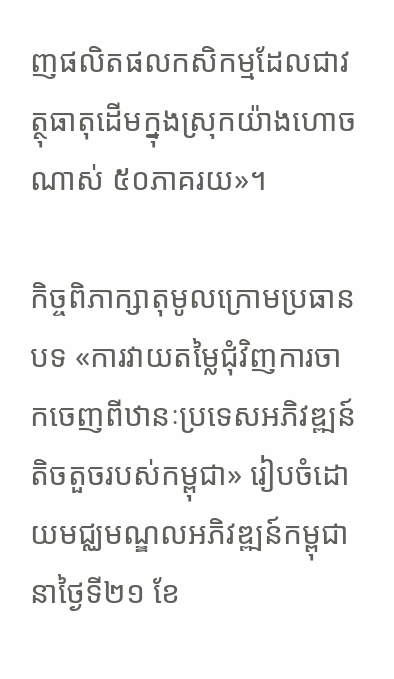ញផលិតផលកសិកម្មដែលជាវត្ថុធាតុដើមក្នុងស្រុកយ៉ាងហោចណាស់ ៥០ភាគរយ»។

កិច្ចពិភាក្សាតុមូលក្រោមប្រធានបទ «ការវាយតម្លៃជុំវិញការចាកចេញពីឋានៈប្រទេសអភិវឌ្ឍន៍តិចតួចរបស់កម្ពុជា» រៀបចំដោយមជ្ឈមណ្ឌលអភិវឌ្ឍន៍កម្ពុជានាថ្ងៃទី២១ ខែ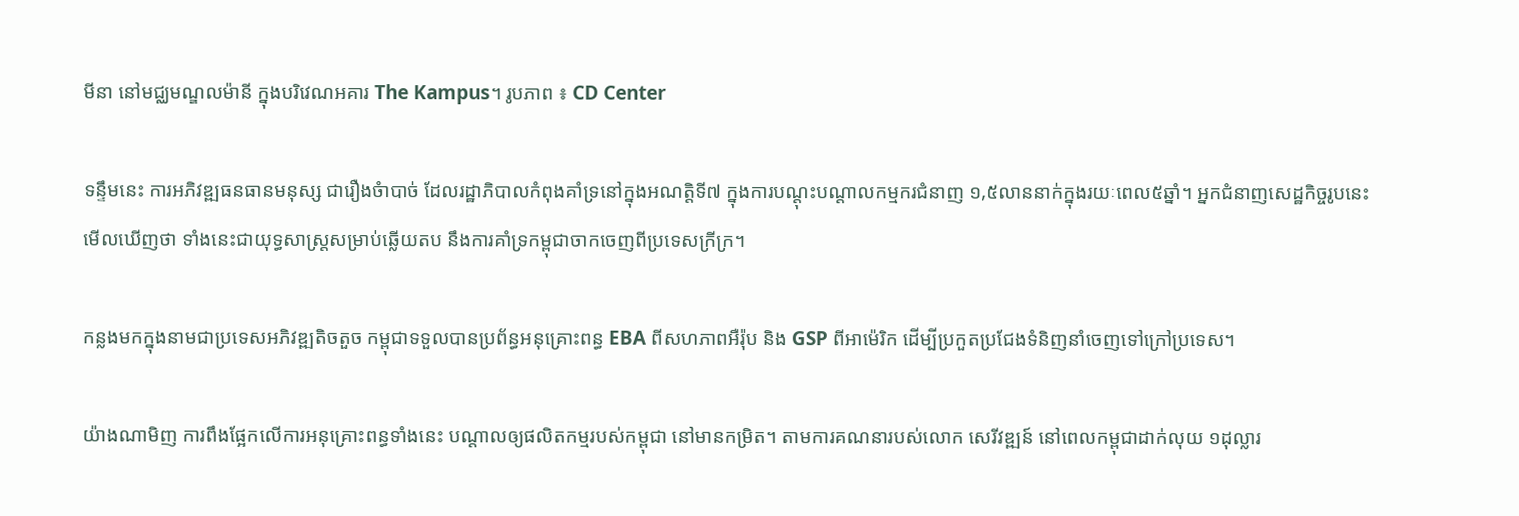មីនា នៅមជ្ឈមណ្ឌលម៉ានី ក្នុងបរិវេណអគារ The Kampus។ រូបភាព ៖ CD Center

ទន្ទឹមនេះ ការអភិវឌ្ឍធនធានមនុស្ស ជារឿងចំាបាច់ ដែលរដ្ឋាភិបាលកំពុងគាំទ្រនៅក្នុងអណត្តិទី៧ ក្នុងការបណ្តុះបណ្តាលកម្មករជំនាញ ១,៥លាននាក់ក្នុងរយៈពេល៥ឆ្នាំ។ អ្នកជំនាញសេដ្ឋកិច្ចរូបនេះ មើលឃើញថា ទាំងនេះជាយុទ្ធសាស្រ្តសម្រាប់ឆ្លើយតប នឹងការគាំទ្រកម្ពុជាចាកចេញពីប្រទេសក្រីក្រ។

កន្លងមកក្នុងនាមជាប្រទេសអភិវឌ្ឍតិចតួច កម្ពុជាទទួលបានប្រព័ន្ធអនុគ្រោះពន្ធ EBA ពីសហភាពអឺរ៉ុប និង GSP ពីអាម៉េរិក ដើម្បីប្រកួតប្រជែងទំនិញនាំចេញទៅក្រៅប្រទេស។

យ៉ាងណាមិញ ការពឹងផ្អែកលើការអនុគ្រោះពន្ធទាំងនេះ បណ្តាលឲ្យផលិតកម្មរបស់កម្ពុជា នៅមានកម្រិត។ តាមការគណនារបស់លោក សេរីវឌ្ឍន៍ នៅពេលកម្ពុជាដាក់លុយ ១ដុល្លារ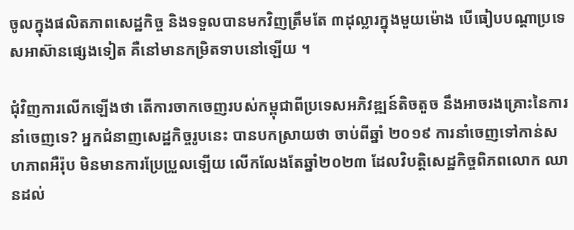ចូលក្នុងផលិតភាពសេដ្ឋកិច្ច និងទទួលបានមកវិញត្រឹមតែ ៣ដុល្លារក្នុងមួយម៉ោង បើធៀបបណ្តាប្រទេសអាស៊ានផ្សេងទៀត គឺនៅមានកម្រិតទាបនៅឡើយ ។

ជុំវិញការលើកឡើងថា តើការចាកចេញរបស់កម្ពុជាពីប្រទេសអភិវឌ្ឍន៍តិចតួច នឹងអាចរងគ្រោះនៃការនាំចេញទេ? អ្នកជំនាញសេដ្ឋកិច្ចរូបនេះ បានបកស្រាយថា ចាប់ពីឆ្នាំ ២០១៩ ការនាំចេញទៅកាន់សហភាពអឺរ៉ុប មិនមានការប្រែប្រួលឡើយ លើកលែងតែឆ្នាំ២០២៣ ដែលវិបត្តិសេដ្ឋកិច្ចពិភពលោក ឈានដល់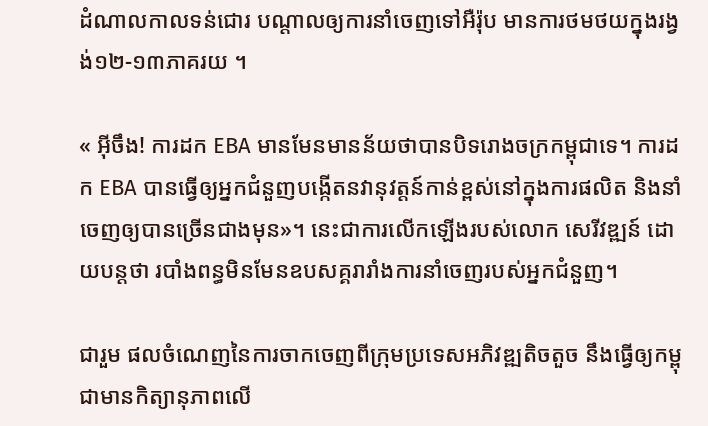ដំណាលកាលទន់ជោរ បណ្តាលឲ្យការនាំចេញទៅអឺរ៉ុប មានការថមថយក្នុងរង្វង់១២-១៣ភាគរយ ។

« អ៊ីចឹង! ការដក EBA មានមែនមានន័យថាបានបិទរោងចក្រកម្ពុជាទេ។ ការដក EBA បានធ្វើឲ្យអ្នកជំនួញបង្កើតនវានុវត្តន៍កាន់ខ្ពស់នៅក្នុងការផលិត និងនាំចេញឲ្យបានច្រើនជាងមុន»។ នេះជាការលើកឡើងរបស់លោក សេរីវឌ្ឍន៍ ដោយបន្តថា របាំងពន្ធមិនមែនឧបសគ្គរារាំងការនាំចេញរបស់អ្នកជំនួញ។

ជារួម ផលចំណេញនៃការចាកចេញពីក្រុមប្រទេសអភិវឌ្ឍតិចតួច នឹងធ្វើឲ្យកម្ពុជាមានកិត្យានុភាពលើ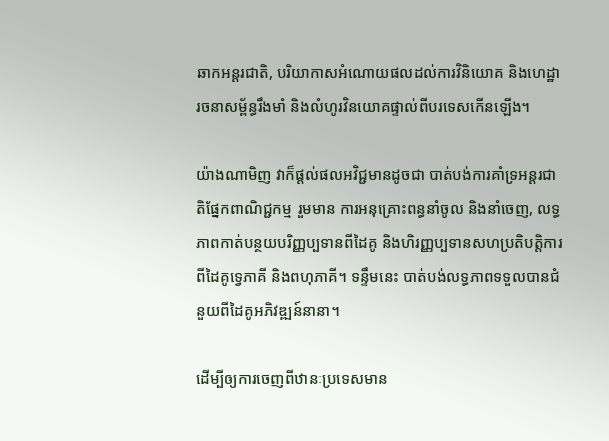ឆាកអន្តរជាតិ, បរិយាកាសអំណោយផលដល់ការវិនិយោគ និងហេដ្ឋារចនាសម្ព័ន្ធរឹងមាំ និងលំហូរវិនយោគផ្ទាល់ពីបរទេសកើនឡើង។

យ៉ាងណាមិញ វាក៏ផ្តល់ផលអវិជ្ជមានដូចជា បាត់បង់ការគាំទ្រអន្តរជាតិផ្នែកពាណិជ្ជកម្ម រួមមាន ការអនុគ្រោះពន្ធនាំចូល និងនាំចេញ, លទ្ធភាពកាត់បន្ថយបរិញ្ញប្បទានពីដៃគូ និងហិរញ្ញប្បទានសហប្រតិបត្តិការពីដៃគូទ្វេភាគី និងពហុភាគី។ ទន្ទឹមនេះ បាត់បង់លទ្ធភាពទទួលបានជំនួយពីដៃគូអភិវឌ្ឍន៍នានា។

ដើម្បីឲ្យការចេញពីឋានៈប្រទេសមាន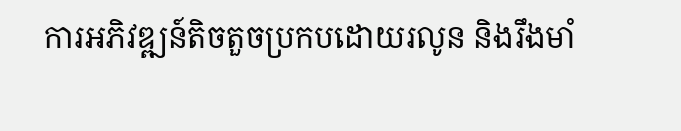ការអភិវឌ្ឍន៍តិចតួចប្រកបដោយរលូន និងរឹងមាំ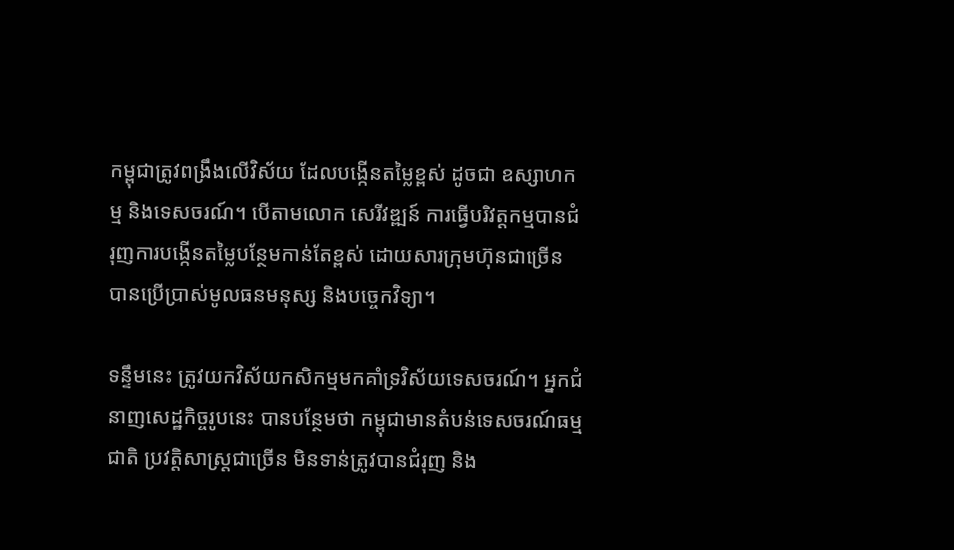កម្ពុជាត្រូវពង្រឹងលើវិស័យ ដែលបង្កើនតម្លៃខ្ពស់ ដូចជា ឧស្សាហកម្ម និងទេសចរណ៍។ បើតាមលោក សេរីវឌ្ឍន៍ ការធ្វើបរិវត្តកម្មបានជំរុញការបង្កើនតម្លៃបន្ថែមកាន់តែខ្ពស់ ដោយសារក្រុមហ៊ុនជាច្រើន បានប្រើប្រាស់មូលធនមនុស្ស និងបច្ចេកវិទ្យា។

ទន្ទឹមនេះ ត្រូវយកវិស័យកសិកម្មមកគាំទ្រវិស័យទេសចរណ៍។ អ្នកជំនាញសេដ្ឋកិច្ចរូបនេះ បានបន្ថែមថា កម្ពុជាមានតំបន់ទេសចរណ៍ធម្មជាតិ ប្រវត្តិសាស្រ្តជាច្រើន មិនទាន់ត្រូវបានជំរុញ និង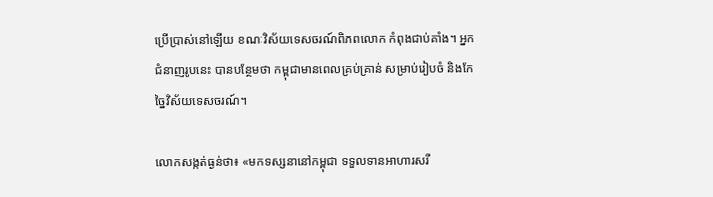ប្រើប្រាស់នៅឡើយ ខណៈវិស័យទេសចរណ៍ពិភពលោក កំពុងជាប់គាំង។ អ្នកជំនាញរូបនេះ បានបន្ថែមថា កម្ពុជាមានពេលគ្រប់គ្រាន់ សម្រាប់រៀបចំ និងកែច្នៃវិស័យទេសចរណ៍។

លោកសង្កត់ធ្ងន់ថា៖ «មកទស្សនានៅកម្ពុជា ទទួលទានអាហារសរី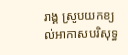រាង្គ ស្រូបយកខ្យល់អាកាសបរិសុទ្ធ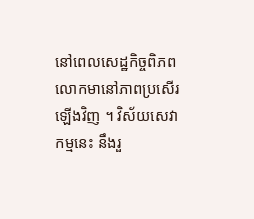នៅពេលសេដ្ឋកិច្ចពិភពលោកមានៅភាពប្រសើរឡើងវិញ ។ វិស័យសេវាកម្មនេះ នឹងរួ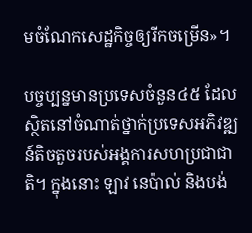មចំណែកសេដ្ឋកិច្ចឲ្យរីកចម្រើន»។

បច្ចប្បន្នមានប្រទេសចំនួន៤៥ ដែលស្ថិតនៅចំណាត់ថ្នាក់ប្រទេសអភិវឌ្ឍន៍តិចតួចរបស់អង្គការសហប្រជាជាតិ។ ក្នុងនោះ ឡាវ នេប៉ាល់ និងបង់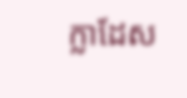ក្លាដែស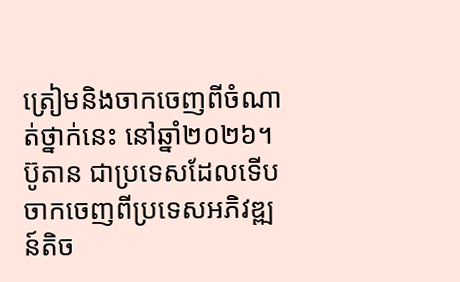ត្រៀមនិងចាកចេញពីចំណាត់ថ្នាក់នេះ នៅឆ្នាំ២០២៦។ ប៊ូតាន ជាប្រទេសដែលទើបចាកចេញពីប្រទេសអភិវឌ្ឍន៍តិច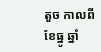តួច កាលពីខែធ្នូ ឆ្នាំ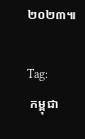២០២៣៕

Tag:
 កម្ពុជា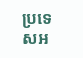ប្រទេសអ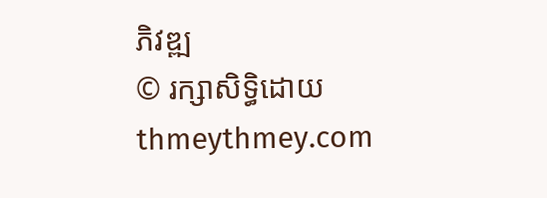ភិវឌ្ឍ
© រក្សាសិទ្ធិដោយ thmeythmey.com